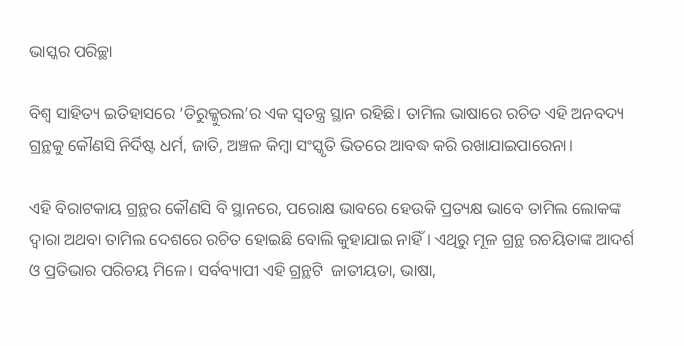ଭାସ୍କର ପରିଚ୍ଛା

ବିଶ୍ଵ ସାହିତ୍ୟ ଇତିହାସରେ ‘ତିରୁକ୍କୁରଲ’ର ଏକ ସ୍ଵତନ୍ତ୍ର ସ୍ଥାନ ରହିଛି। ତାମିଲ ଭାଷାରେ ରଚିତ ଏହି ଅନବଦ୍ୟ ଗ୍ରନ୍ଥକୁ କୌଣସି ନିର୍ଦିଷ୍ଟ ଧର୍ମ, ଜାତି, ଅଞ୍ଚଳ କିମ୍ବା ସଂସ୍କୃତି ଭିତରେ ଆବଦ୍ଧ କରି ରଖାଯାଇପାରେନା।

ଏହି ବିରାଟକାୟ ଗ୍ରନ୍ଥର କୌଣସି ବି ସ୍ଥାନରେ, ପରୋକ୍ଷ ଭାବରେ ହେଉକି ପ୍ରତ୍ୟକ୍ଷ ଭାବେ ତାମିଲ ଲୋକଙ୍କ ଦ୍ଵାରା ଅଥବା ତାମିଲ ଦେଶରେ ରଚିତ ହୋଇଛି ବୋଲି କୁହାଯାଇ ନାହିଁ। ଏଥିରୁ ମୂଳ ଗ୍ରନ୍ଥ ରଚୟିତାଙ୍କ ଆଦର୍ଶ ଓ ପ୍ରତିଭାର ପରିଚୟ ମିଳେ। ସର୍ବବ୍ୟାପୀ ଏହି ଗ୍ରନ୍ଥଟି  ଜାତୀୟତା, ଭାଷା,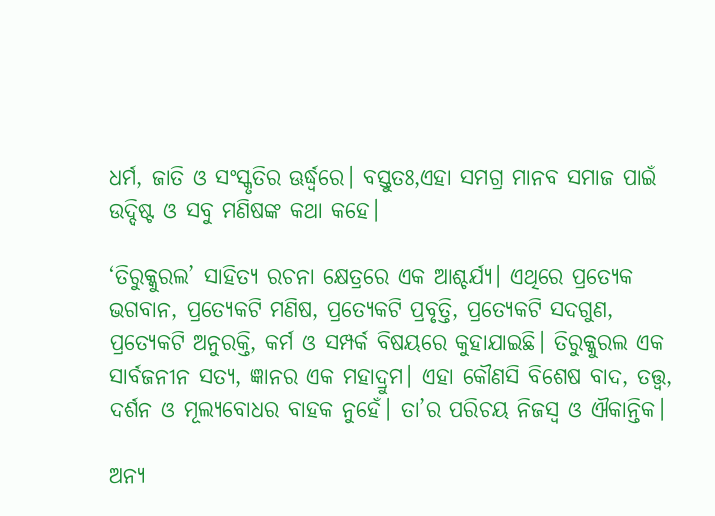ଧର୍ମ, ଜାତି ଓ ସଂସ୍କୃତିର ଊର୍ଦ୍ଧ୍ୱରେ। ବସ୍ତୁତଃ,ଏହା ସମଗ୍ର ମାନବ ସମାଜ ପାଇଁ ଉଦ୍ଦିଷ୍ଟ ଓ ସବୁ ମଣିଷଙ୍କ କଥା କହେ।

‘ତିରୁକ୍କୁରଲ’ ସାହିତ୍ୟ ରଚନା କ୍ଷେତ୍ରରେ ଏକ ଆଶ୍ଚର୍ଯ୍ୟ। ଏଥିରେ ପ୍ରତ୍ୟେକ ଭଗବାନ, ପ୍ରତ୍ୟେକଟି ମଣିଷ, ପ୍ରତ୍ୟେକଟି ପ୍ରବୃତ୍ତି, ପ୍ରତ୍ୟେକଟି ସଦଗୁଣ, ପ୍ରତ୍ୟେକଟି ଅନୁରକ୍ତି, କର୍ମ ଓ ସମ୍ପର୍କ ବିଷୟରେ କୁହାଯାଇଛି। ତିରୁକ୍କୁରଲ ଏକ ସାର୍ବଜନୀନ ସତ୍ୟ, ଜ୍ଞାନର ଏକ ମହାଦ୍ରୁମ। ଏହା କୌଣସି ବିଶେଷ ବାଦ, ତତ୍ତ୍ଵ, ଦର୍ଶନ ଓ ମୂଲ୍ୟବୋଧର ବାହକ ନୁହେଁ। ତା’ର ପରିଚୟ ନିଜସ୍ୱ ଓ ଐକାନ୍ତିକ।

ଅନ୍ୟ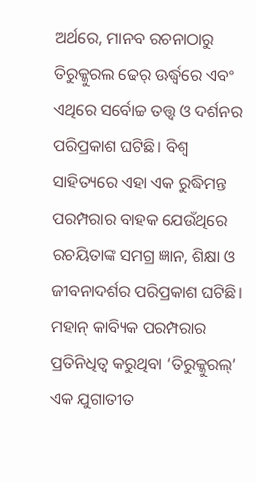ଅର୍ଥରେ, ମାନବ ରଚନାଠାରୁ ତିରୁକ୍କୁରଲ ଢେର୍ ଊର୍ଦ୍ଧ୍ୱରେ ଏବଂ ଏଥିରେ ସର୍ବୋଚ୍ଚ ତତ୍ତ୍ଵ ଓ ଦର୍ଶନର ପରିପ୍ରକାଶ ଘଟିଛି। ବିଶ୍ଵ ସାହିତ୍ୟରେ ଏହା ଏକ ରୁଦ୍ଧିମନ୍ତ ପରମ୍ପରାର ବାହକ ଯେଉଁଥିରେ ରଚୟିତାଙ୍କ ସମଗ୍ର ଜ୍ଞାନ, ଶିକ୍ଷା ଓ ଜୀବନାଦର୍ଶର ପରିପ୍ରକାଶ ଘଟିଛି। ମହାନ୍ କାବ୍ୟିକ ପରମ୍ପରାର ପ୍ରତିନିଧିତ୍ୱ କରୁଥିବା ‘ତିରୁକ୍କୁରଲ୍’ ଏକ ଯୁଗାତୀତ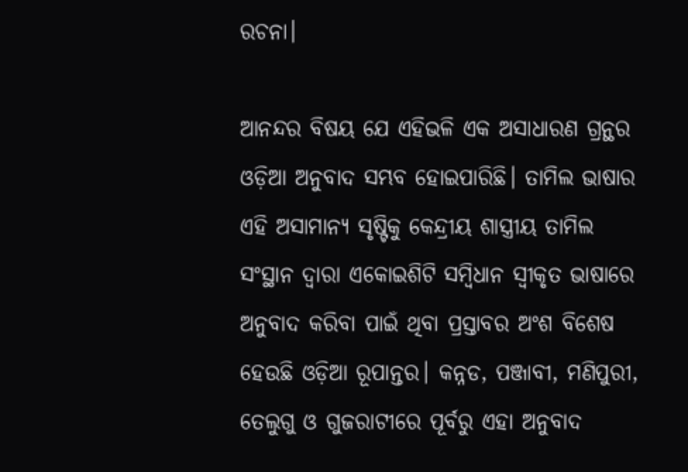ରଚନା।

ଆନନ୍ଦର ବିଷୟ ଯେ ଏହିଭଳି ଏକ ଅସାଧାରଣ ଗ୍ରନ୍ଥର ଓଡ଼ିଆ ଅନୁବାଦ ସମ୍ଭବ ହୋଇପାରିଛି। ତାମିଲ ଭାଷାର ଏହି ଅସାମାନ୍ୟ ସୃଷ୍ଟିକୁ କେନ୍ଦ୍ରୀୟ ଶାସ୍ତ୍ରୀୟ ତାମିଲ ସଂସ୍ଥାନ ଦ୍ଵାରା ଏକୋଇଶିଟି ସମ୍ବିଧାନ ସ୍ଵୀକୃତ ଭାଷାରେ ଅନୁବାଦ କରିବା ପାଇଁ ଥିବା ପ୍ରସ୍ତାବର ଅଂଶ ବିଶେଷ ହେଉଛି ଓଡ଼ିଆ ରୂପାନ୍ତର। କନ୍ନଡ, ପଞ୍ଜାବୀ, ମଣିପୁରୀ, ତେଲୁଗୁ ଓ ଗୁଜରାଟୀରେ ପୂର୍ବରୁ ଏହା ଅନୁବାଦ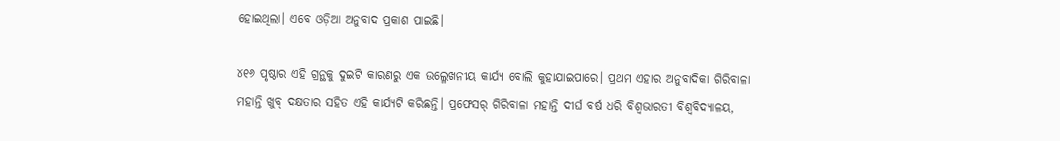ହୋଇଥିଲା। ଏବେ ଓଡ଼ିଆ ଅନୁବାଦ ପ୍ରକାଶ ପାଇଛି।

୪୧୬ ପୃଷ୍ଠାର ଏହି ଗ୍ରନ୍ଥକୁ ଦୁଇଟି କାରଣରୁ ଏକ ଉଲ୍ଳେଖନୀୟ କାର୍ଯ୍ୟ ବୋଲି କୁହାଯାଇପାରେ। ପ୍ରଥମ ଏହାର ଅନୁବାଦିକା ଗିରିବାଳା ମହାନ୍ତି ଖୁବ୍ ଦକ୍ଷତାର ସହିତ ଏହି କାର୍ଯ୍ୟଟି କରିଛନ୍ତି। ପ୍ରଫେସର୍ ଗିରିବାଳା ମହାନ୍ତି ଦୀର୍ଘ ବର୍ଷ ଧରି ବିଶ୍ଵଭାରତୀ ବିଶ୍ଵବିଦ୍ୟାଳୟ,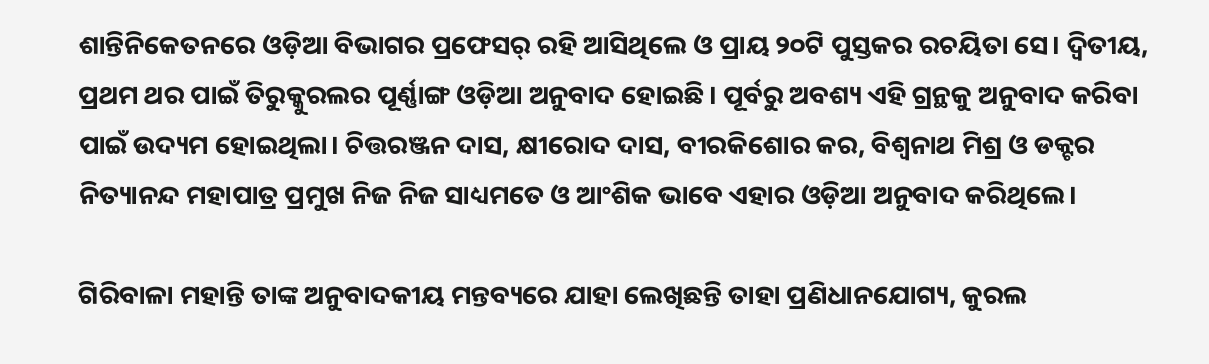ଶାନ୍ତିନିକେତନରେ ଓଡ଼ିଆ ବିଭାଗର ପ୍ରଫେସର୍ ରହି ଆସିଥିଲେ ଓ ପ୍ରାୟ ୨୦ଟି ପୁସ୍ତକର ରଚୟିତା ସେ। ଦ୍ଵିତୀୟ, ପ୍ରଥମ ଥର ପାଇଁ ତିରୁକ୍କୁରଲର ପୂର୍ଣ୍ଣାଙ୍ଗ ଓଡ଼ିଆ ଅନୁବାଦ ହୋଇଛି। ପୂର୍ବରୁ ଅବଶ୍ୟ ଏହି ଗ୍ରନ୍ଥକୁ ଅନୁବାଦ କରିବା ପାଇଁ ଉଦ୍ୟମ ହୋଇଥିଲା। ଚିତ୍ତରଞ୍ଜନ ଦାସ, କ୍ଷୀରୋଦ ଦାସ, ବୀରକିଶୋର କର, ବିଶ୍ଵନାଥ ମିଶ୍ର ଓ ଡକ୍ଟର ନିତ୍ୟାନନ୍ଦ ମହାପାତ୍ର ପ୍ରମୁଖ ନିଜ ନିଜ ସାଧ୍ୟମତେ ଓ ଆଂଶିକ ଭାବେ ଏହାର ଓଡ଼ିଆ ଅନୁବାଦ କରିଥିଲେ।

ଗିରିବାଳା ମହାନ୍ତି ତାଙ୍କ ଅନୁବାଦକୀୟ ମନ୍ତବ୍ୟରେ ଯାହା ଲେଖିଛନ୍ତି ତାହା ପ୍ରଣିଧାନଯୋଗ୍ୟ, କୁରଲ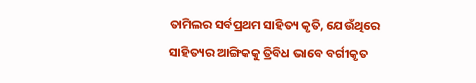ତାମିଲର ସର୍ବପ୍ରଥମ ସାହିତ୍ୟ କୃତି, ଯେଉଁଥିରେ ସାହିତ୍ୟର ଆଙ୍ଗିକକୁ ତ୍ରିବିଧ ଭାବେ ବର୍ଗୀକୃତ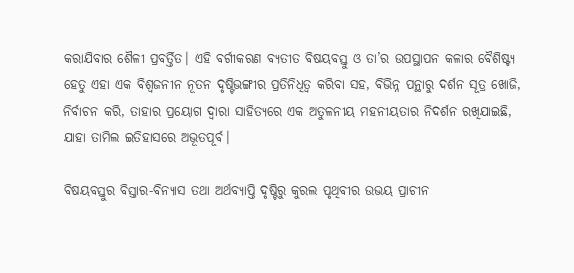କରାଯିବାର ଶୈଳୀ ପ୍ରବର୍ତ୍ତିତ। ଏହି ବର୍ଗୀକରଣ ବ୍ୟତୀତ ବିଷୟବସ୍ତୁ ଓ ତା’ର ଉପସ୍ଥାପନ କଳାର ବୈଶିଷ୍ଟ୍ୟ ହେତୁ ଏହା ଏକ ବିଶ୍ଵଜନୀନ ନୂତନ ଦୃଷ୍ଟିଭଙ୍ଗୀର ପ୍ରତିନିଧିତ୍ଵ କରିବା ସହ, ବିଭିନ୍ନ ପନ୍ଥାରୁ ଦର୍ଶନ ସୂତ୍ର ଖୋଜି, ନିର୍ବାଚନ କରି, ତାହାର ପ୍ରୟୋଗ ଦ୍ଵାରା ସାହିତ୍ୟରେ ଏକ ଅତୁଳନୀୟ ମହନୀୟତାର ନିଦର୍ଶନ ରଖିଯାଇଛି, ଯାହା ତାମିଲ ଇତିହାସରେ ଅଭୂତପୂର୍ବ।

ବିଷୟବସ୍ତୁର ବିସ୍ତାର-ବିନ୍ୟାସ ତଥା ଅର୍ଥବ୍ୟାପ୍ତି ଦୃଷ୍ଟିରୁ କୁରଲ ପୃଥିବୀର ଉଭୟ ପ୍ରାଚୀନ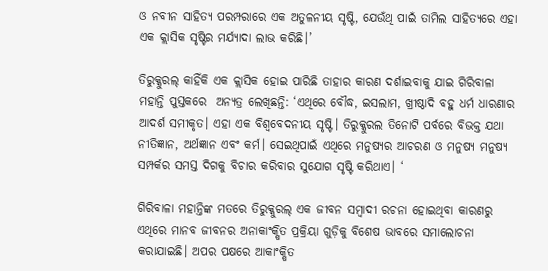ଓ ନବୀନ ସାହିତ୍ୟ ପରମ୍ପରାରେ ଏକ ଅତୁଳନୀୟ ସୃଷ୍ଟି, ଯେଉଁଥି ପାଇଁ ତାମିଲ ସାହିତ୍ୟରେ ଏହା ଏକ କ୍ଲାସିକ ସୃଷ୍ଟିର ମର୍ଯ୍ୟାଦା ଲାଭ କରିଛି।’

ତିରୁକ୍କୁରଲ୍ କାହିଁକି ଏକ କ୍ଲାସିକ ହୋଇ ପାରିଛି ତାହାର କାରଣ ଦର୍ଶାଇବାକୁ ଯାଇ ଗିରିବାଳା ମହାନ୍ତି ପୁସ୍ତକରେ  ଅନ୍ୟତ୍ର ଲେଖିଛନ୍ତି: ‘ଏଥିରେ ବୌଦ୍ଧ, ଇସଲାମ, ଖ୍ରୀଷ୍ଠାଦି ବହୁ ଧର୍ମ ଧାରଣାର ଆଦର୍ଶ ସମୀକୃତ। ଏହା ଏକ ବିଶ୍ଵବେଦନୀୟ ସୃଷ୍ଟି। ତିରୁକ୍କୁରଲ ତିନୋଟି ପର୍ବରେ ବିଭକ୍ତ ଯଥା ନୀତିଜ୍ଞାନ, ଅର୍ଥଜ୍ଞାନ ଏବଂ କର୍ମ। ସେଇଥିପାଇଁ ଏଥିରେ ମନୁଷ୍ୟର ଆଚରଣ ଓ ମନୁଷ୍ୟ ମନୁଷ୍ୟ ସମ୍ପର୍କର ସମସ୍ତ ଦିଗକୁ ବିଚାର କରିବାର ସୁଯୋଗ ସୃଷ୍ଟି କରିଥାଏ। ‘

ଗିରିବାଳା ମହାନ୍ତିଙ୍କ ମତରେ ତିରୁକ୍କୁରଲ୍ ଏକ ଜୀବନ ସମ୍ବାଦୀ ରଚନା ହୋଇଥିବା କାରଣରୁ ଏଥିରେ ମାନବ ଜୀବନର ଅନାକାଂକ୍ଷିତ ପ୍ରକ୍ରିୟା ଗୁଡ଼ିକୁ ବିଶେଷ ଭାବରେ ସମାଲୋଚନା କରାଯାଇଛି। ଅପର ପକ୍ଷରେ ଆକାଂକ୍ଷିତ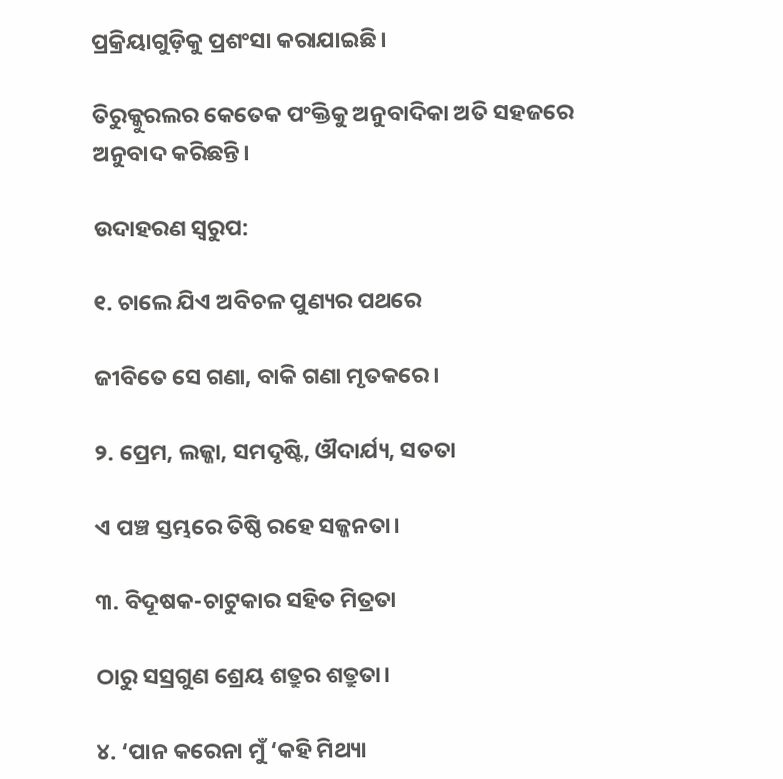ପ୍ରକ୍ରିୟାଗୁଡ଼ିକୁ ପ୍ରଶଂସା କରାଯାଇଛି।

ତିରୁକ୍କୁରଲର କେତେକ ପଂକ୍ତିକୁ ଅନୁବାଦିକା ଅତି ସହଜରେ ଅନୁବାଦ କରିଛନ୍ତି।

ଉଦାହରଣ ସ୍ଵରୁପ:

୧. ଚାଲେ ଯିଏ ଅବିଚଳ ପୁଣ୍ୟର ପଥରେ

ଜୀବିତେ ସେ ଗଣା, ବାକି ଗଣା ମୃତକରେ।

୨. ପ୍ରେମ, ଲଜ୍ଜା, ସମଦୃଷ୍ଟି, ଔଦାର୍ଯ୍ୟ, ସତତା

ଏ ପଞ୍ଚ ସ୍ତମ୍ଭରେ ତିଷ୍ଠି ରହେ ସଜ୍ଜନତା।

୩. ବିଦୂଷକ-ଚାଟୁକାର ସହିତ ମିତ୍ରତା

ଠାରୁ ସସ୍ରଗୁଣ ଶ୍ରେୟ ଶତ୍ରୁର ଶତ୍ରୁତା।

୪. ‘ପାନ କରେନା ମୁଁ ‘କହି ମିଥ୍ୟା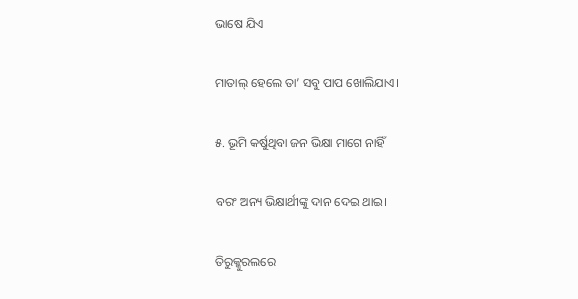ଭାଷେ ଯିଏ

ମାତାଲ୍ ହେଲେ ତା’ ସବୁ ପାପ ଖୋଲିଯାଏ।

୫. ଭୂମି କର୍ଷୁଥିବା ଜନ ଭିକ୍ଷା ମାଗେ ନାହିଁ

ବରଂ ଅନ୍ୟ ଭିକ୍ଷାର୍ଥୀଙ୍କୁ ଦାନ ଦେଇ ଥାଇ।

ତିରୁକ୍କୁରଲରେ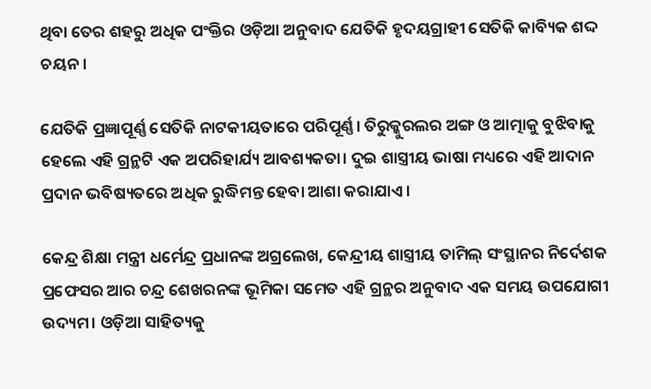ଥିବା ତେର ଶହରୁ ଅଧିକ ପଂକ୍ତିର ଓଡ଼ିଆ ଅନୁବାଦ ଯେତିକି ହୃଦୟଗ୍ରାହୀ ସେତିକି କାବ୍ୟିକ ଶଦ୍ଦ ଚୟନ।

ଯେତିକି ପ୍ରଜ୍ଞାପୂର୍ଣ୍ଣ ସେତିକି ନାଟକୀୟତାରେ ପରିପୂର୍ଣ୍ଣ। ତିରୁକ୍କୁରଲର ଅଙ୍ଗ ଓ ଆତ୍ମାକୁ ବୁଝିବାକୁ ହେଲେ ଏହି ଗ୍ରନ୍ଥଟି ଏକ ଅପରିହାର୍ଯ୍ୟ ଆବଶ୍ୟକତା। ଦୁଇ ଶାସ୍ତ୍ରୀୟ ଭାଷା ମଧ୍ୟରେ ଏହି ଆଦାନ ପ୍ରଦାନ ଭବିଷ୍ୟତରେ ଅଧିକ ରୁଦ୍ଧିମନ୍ତ ହେବା ଆଶା କରାଯାଏ।

କେନ୍ଦ୍ର ଶିକ୍ଷା ମନ୍ତ୍ରୀ ଧର୍ମେନ୍ଦ୍ର ପ୍ରଧାନଙ୍କ ଅଗ୍ରଲେଖ, କେନ୍ଦ୍ରୀୟ ଶାସ୍ତ୍ରୀୟ ତାମିଲ୍ ସଂସ୍ଥାନର ନିର୍ଦେଶକ ପ୍ରଫେସର ଆର ଚନ୍ଦ୍ର ଶେଖରନଙ୍କ ଭୂମିକା ସମେତ ଏହି ଗ୍ରନ୍ଥର ଅନୁବାଦ ଏକ ସମୟ ଉପଯୋଗୀ ଉଦ୍ୟମ। ଓଡ଼ିଆ ସାହିତ୍ୟକୁ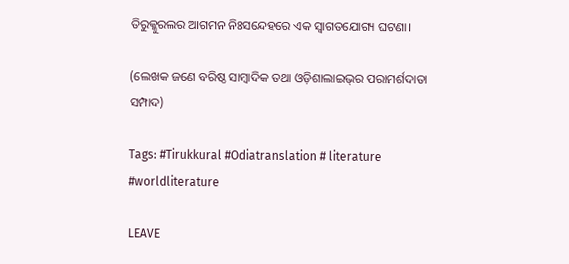ତିରୁକ୍କୁରଲର ଆଗମନ ନିଃସନ୍ଦେହରେ ଏକ ସ୍ଵାଗତଯୋଗ୍ୟ ଘଟଣା।

(ଲେଖକ ଜଣେ ବରିଷ୍ଠ ସାମ୍ବାଦିକ ତଥା ଓଡ଼ିଶାଲାଇଭ୍‌ର ପରାମର୍ଶଦାତା ସମ୍ପାଦ)

Tags: #Tirukkural #Odiatranslation # literature #worldliterature

LEAVE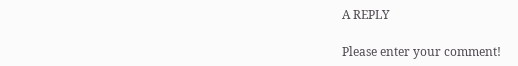A REPLY

Please enter your comment!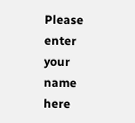Please enter your name here